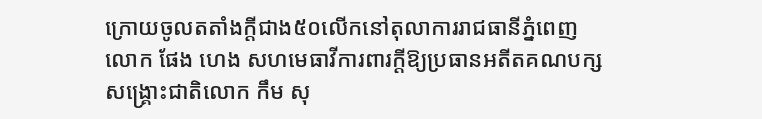ក្រោយចូលតតាំងក្តីជាង៥០លើកនៅតុលាការរាជធានីភ្នំពេញ លោក ផែង ហេង សហមេធាវីការពារក្តីឱ្យប្រធានអតីតគណបក្សសង្គ្រោះជាតិលោក កឹម សុ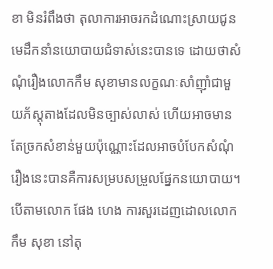ខា មិនរំពឹងថា តុលាការអាចរកដំណោះស្រាយជូនមេដឹកនាំនយោបាយជំទាស់នេះបានទេ ដោយថាសំណុំរឿងលោកកឹម សុខាមានលក្ខណៈសាំញ៉ាំជាមួយភ័ស្តុតាងដែលមិនច្បាស់លាស់ ហើយអាចមានតែច្រកសំខាន់មួយប៉ុណ្ណោះដែលអាចបំបែកសំណុំរឿងនេះបានគឺការសម្របសម្រួលផ្នែកនយោបាយ។
បើតាមលោក ផែង ហេង ការសួរដេញដោលលោក កឹម សុខា នៅតុ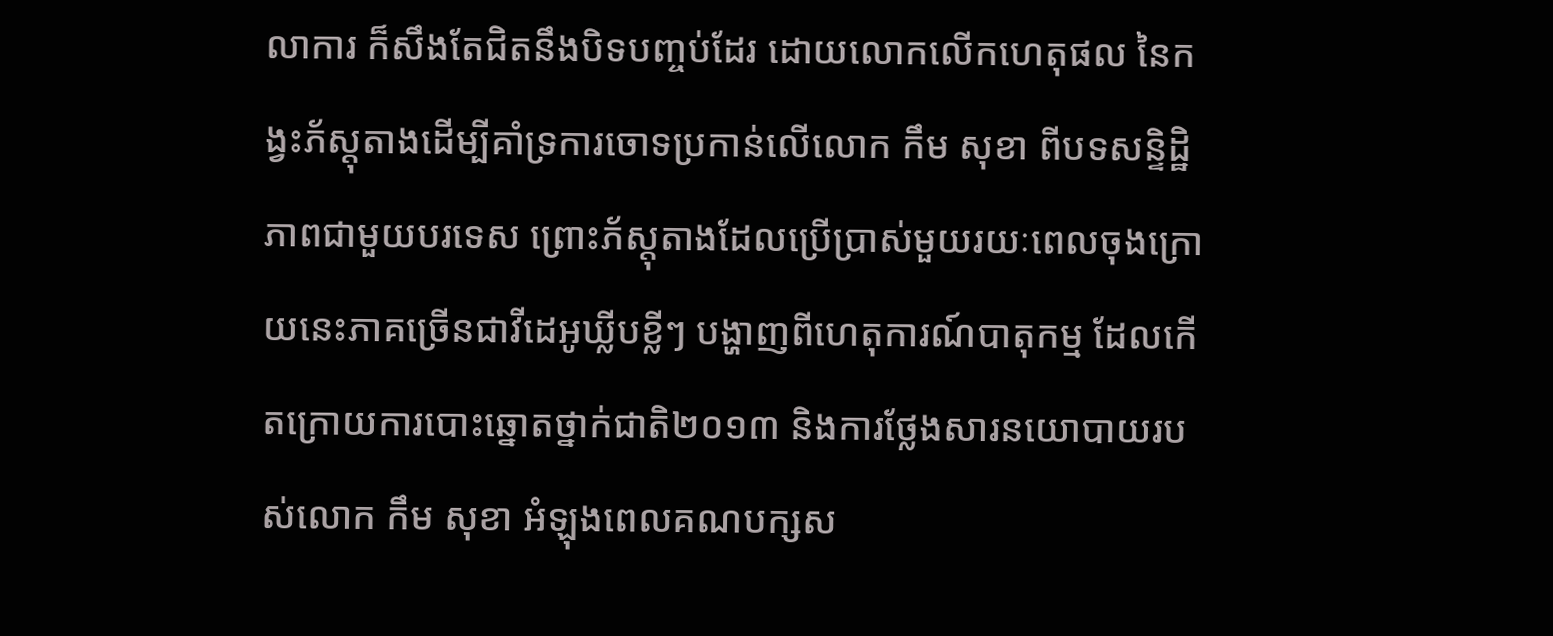លាការ ក៏សឹងតែជិតនឹងបិទបញ្ចប់ដែរ ដោយលោកលើកហេតុផល នៃកង្វះភ័ស្តុតាងដើម្បីគាំទ្រការចោទប្រកាន់លើលោក កឹម សុខា ពីបទសន្ទិដ្ឋិភាពជាមួយបរទេស ព្រោះភ័ស្តុតាងដែលប្រើប្រាស់មួយរយៈពេលចុងក្រោយនេះភាគច្រើនជាវីដេអូឃ្លីបខ្លីៗ បង្ហាញពីហេតុការណ៍បាតុកម្ម ដែលកើតក្រោយការបោះឆ្នោតថ្នាក់ជាតិ២០១៣ និងការថ្លែងសារនយោបាយរបស់លោក កឹម សុខា អំឡុងពេលគណបក្សស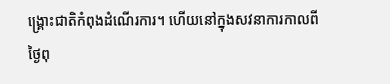ង្គ្រោះជាតិកំពុងដំណើរការ។ ហើយនៅក្នុងសវនាការកាលពីថ្ងៃពុ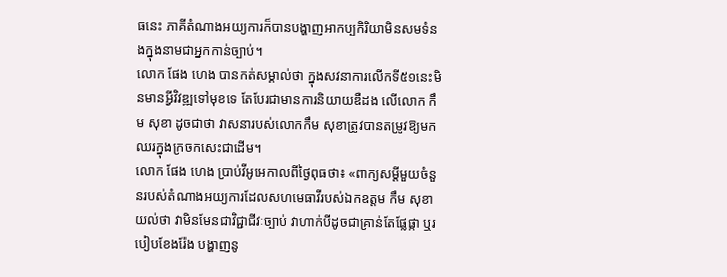ធនេះ ភាគីតំណាងអយ្យការក៏បានបង្ហាញអាកប្បកិរិយាមិនសមទំនងក្នុងនាមជាអ្នកកាន់ច្បាប់។
លោក ផែង ហេង បានកត់សម្គាល់ថា ក្នុងសវនាការលើកទី៥១នេះមិនមានអ្វីវិវឌ្ឍទៅមុខទេ តែបែរជាមានការនិយាយឌឺដង លើលោក កឹម សុខា ដូចជាថា វាសនារបស់លោកកឹម សុខាត្រូវបានតម្រូវឱ្យមកឈរក្នុងក្រចកសេះជាដើម។
លោក ផែង ហេង ប្រាប់វីអូអេកាលពីថ្ងៃពុធថា៖ «ពាក្យសម្តីមួយចំនួនរបស់តំណាងអយ្យការដែលសហមេធាវីរបស់ឯកឧត្តម កឹម សុខា យល់ថា វាមិនមែនជាវិជ្ជាជីវៈច្បាប់ វាហាក់បីដូចជាគ្រាន់តែផ្លែផ្កា ឬរបៀបខែងរ៉ែង បង្ហាញនូ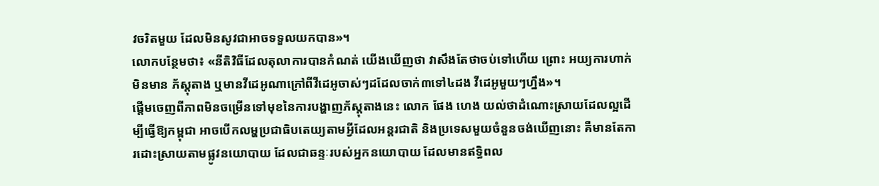វចរិតមួយ ដែលមិនសូវជាអាចទទួលយកបាន»។
លោកបន្ថែមថា៖ «នីតិវិធីដែលតុលាការបានកំណត់ យើងឃើញថា វាសឹងតែថាចប់ទៅហើយ ព្រោះ អយ្យការហាក់មិនមាន ភ័ស្តុតាង ឬមានវីដេអូណាក្រៅពីវីដេអូចាស់ៗដដែលចាក់៣ទៅ៤ដង វីដេអូមួយៗហ្នឹង»។
ផ្តើមចេញពីភាពមិនចម្រើនទៅមុខនៃការបង្ហាញភ័ស្តុតាងនេះ លោក ផែង ហេង យល់ថាដំណោះស្រាយដែលល្អដើម្បីធ្វើឱ្យកម្ពុជា អាចបើកលម្ហប្រជាធិបតេយ្យតាមអ្វីដែលអន្តរជាតិ និងប្រទេសមួយចំនួនចង់ឃើញនោះ គឺមានតែការដោះស្រាយតាមផ្លូវនយោបាយ ដែលជាឆន្ទៈរបស់អ្នកនយោបាយ ដែលមានឥទ្ធិពល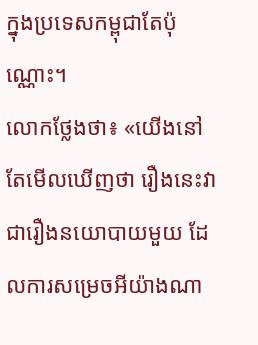ក្នុងប្រទេសកម្ពុជាតែប៉ុណ្ណោះ។
លោកថ្លែងថា៖ «យើងនៅតែមើលឃើញថា រឿងនេះវាជារឿងនយោបាយមួយ ដែលការសម្រេចអីយ៉ាងណា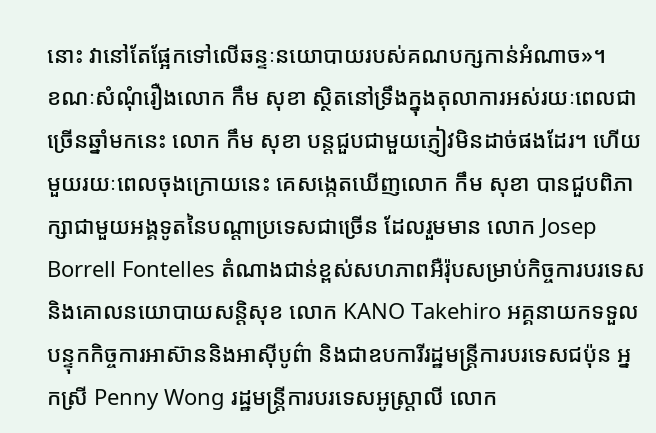នោះ វានៅតែផ្អែកទៅលើឆន្ទៈនយោបាយរបស់គណបក្សកាន់អំណាច»។
ខណៈសំណុំរឿងលោក កឹម សុខា ស្ថិតនៅទ្រឹងក្នុងតុលាការអស់រយៈពេលជាច្រើនឆ្នាំមកនេះ លោក កឹម សុខា បន្តជួបជាមួយភ្ញៀវមិនដាច់ផងដែរ។ ហើយមួយរយៈពេលចុងក្រោយនេះ គេសង្កេតឃើញលោក កឹម សុខា បានជួបពិភាក្សាជាមួយអង្គទូតនៃបណ្តាប្រទេសជាច្រើន ដែលរួមមាន លោក Josep Borrell Fontelles តំណាងជាន់ខ្ពស់សហភាពអឺរ៉ុបសម្រាប់កិច្ចការបរទេស និងគោលនយោបាយសន្តិសុខ លោក KANO Takehiro អគ្គនាយកទទួលបន្ទុកកិច្ចការអាស៊ាននិងអាស៊ីបូព៌ា និងជាឧបការីរដ្ឋមន្រ្តីការបរទេសជប៉ុន អ្នកស្រី Penny Wong រដ្ឋមន្ត្រីការបរទេសអូស្ត្រាលី លោក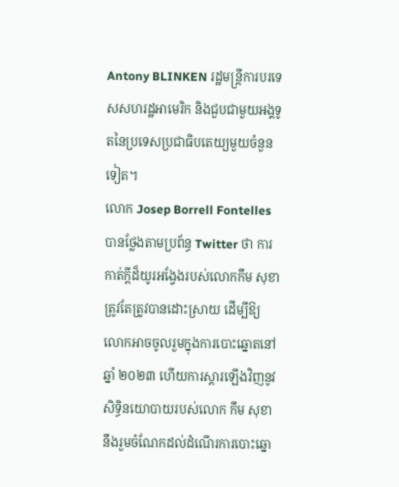Antony BLINKEN រដ្ឋមន្ត្រីការបរទេសសហរដ្ឋអាមេរិក និងជួបជាមួយអង្គទូតនៃប្រទេសប្រជាធិបតេយ្យមួយចំនួនទៀត។
លោក Josep Borrell Fontelles បានថ្លែងតាមប្រព័ន្ធ Twitter ថា ការកាត់ក្តីដ៏យូរអង្វែងរបស់លោកកឹម សុខា ត្រូវតែត្រូវបានដោះស្រាយ ដើម្បីឱ្យលោកអាចចូលរួមក្នុងការបោះឆ្នោតនៅឆ្នាំ ២០២៣ ហើយការស្ដារឡើងវិញនូវសិទ្ធិនយោបាយរបស់លោក កឹម សុខា នឹងរួមចំណែកដល់ដំណើរការបោះឆ្នោ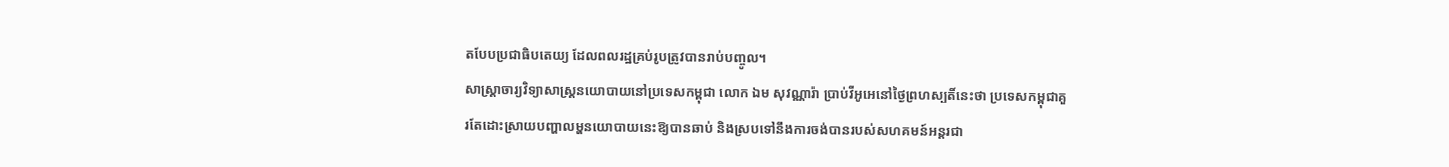តបែបប្រជាធិបតេយ្យ ដែលពលរដ្ឋគ្រប់រូបត្រូវបានរាប់បញ្ចូល។
សាស្ត្រាចារ្យវិទ្យាសាស្ត្រនយោបាយនៅប្រទេសកម្ពុជា លោក ឯម សុវណ្ណារ៉ា ប្រាប់វីអូអេនៅថ្ងៃព្រហស្បតិ៍នេះថា ប្រទេសកម្ពុជាគួរតែដោះស្រាយបញ្ហាលម្ហនយោបាយនេះឱ្យបានឆាប់ និងស្របទៅនឹងការចង់បានរបស់សហគមន៍អន្តរជា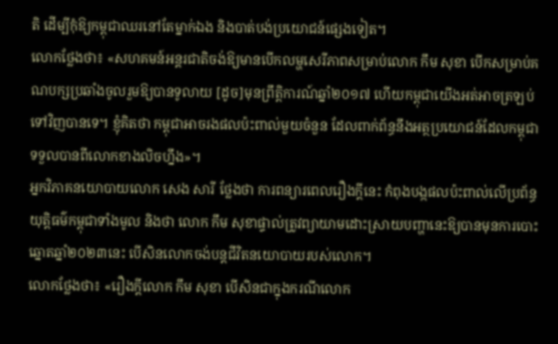តិ ដើម្បីកុំឱ្យកម្ពុជាឈរនៅតែម្នាក់ឯង និងបាត់បង់ប្រយោជន៍ផ្សេងទៀត។
លោកថ្លែងថា៖ «សហគមន៍អន្តរជាតិចង់ឱ្យមានបើកលម្ហសេរីភាពសម្រាប់លោក កឹម សុខា បើកសម្រាប់គណបក្សប្រឆាំងចូលរួមឱ្យបានទូលាយ [ដូច]មុនព្រឹត្តិការណ៍ឆ្នាំ២០១៧ ហើយកម្ពុជាយើងអត់អាចត្រឡប់ទៅវិញបានទេ។ ខ្ញុំគិតថា កម្ពុជាអាចរងផលប៉ះពាល់មួយចំនួន ដែលពាក់ព័ន្ធនឹងអត្ថប្រយោជន៍ដែលកម្ពុជាទទួលបានពីលោកខាងលិចហ្នឹង»។
អ្នកវិភាគនយោបាយលោក សេង សារី ថ្លែងថា ការពន្យារពេលរឿងក្តីនេះ កំពុងបង្កផលប៉ះពាល់លើប្រព័ន្ធយុត្តិធម៌កម្ពុជាទាំងមូល និងថា លោក កឹម សុខាផ្ទាល់ត្រូវព្យាយាមដោះស្រាយបញ្ហានេះឱ្យបានមុនការបោះឆ្នោតឆ្នាំ២០២៣នេះ បើសិនលោកចង់បន្តជីវិតនយោបាយរបស់លោក។
លោកថ្លែងថា៖ «រឿងក្តីលោក កឹម សុខា បើសិនជាក្នុងករណីលោក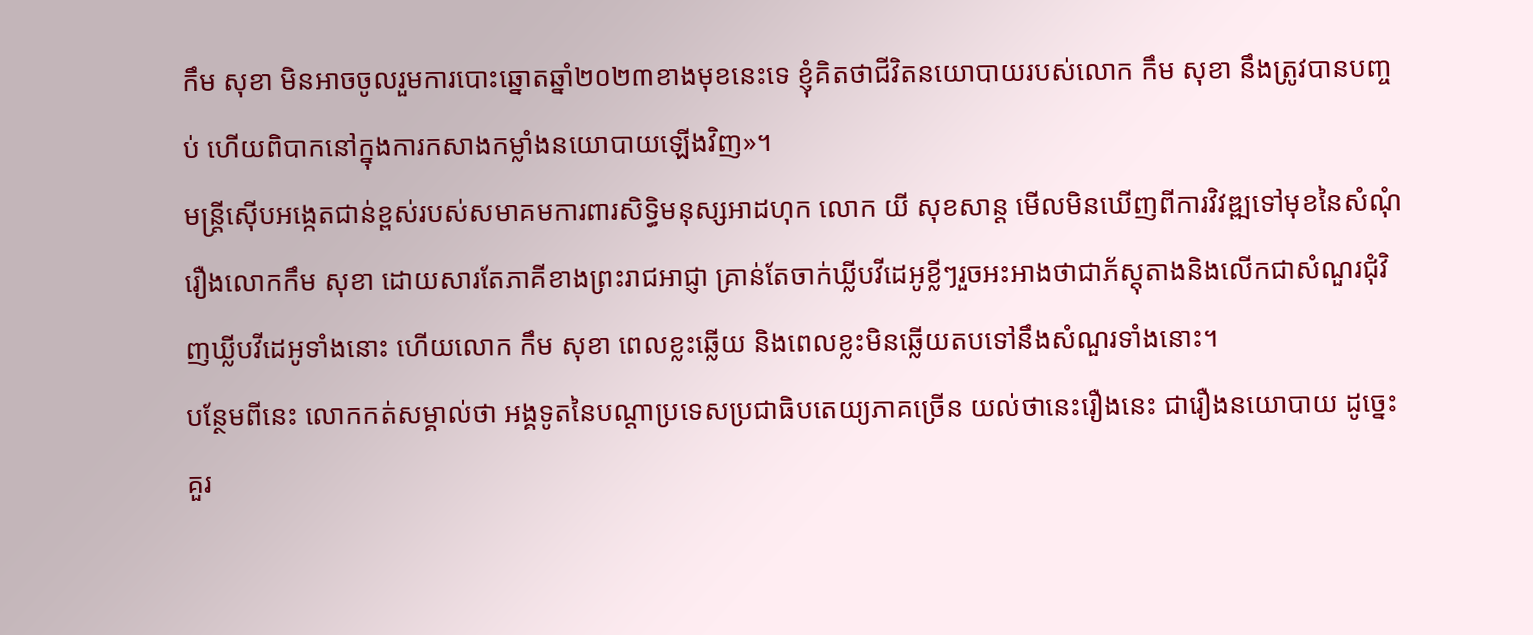កឹម សុខា មិនអាចចូលរួមការបោះឆ្នោតឆ្នាំ២០២៣ខាងមុខនេះទេ ខ្ញុំគិតថាជីវិតនយោបាយរបស់លោក កឹម សុខា នឹងត្រូវបានបញ្ចប់ ហើយពិបាកនៅក្នុងការកសាងកម្លាំងនយោបាយឡើងវិញ»។
មន្ត្រីស៊ើបអង្កេតជាន់ខ្ពស់របស់សមាគមការពារសិទ្ធិមនុស្សអាដហុក លោក យី សុខសាន្ត មើលមិនឃើញពីការវិវឌ្ឍទៅមុខនៃសំណុំរឿងលោកកឹម សុខា ដោយសារតែភាគីខាងព្រះរាជអាជ្ញា គ្រាន់តែចាក់ឃ្លីបវីដេអូខ្លីៗរួចអះអាងថាជាភ័ស្តុតាងនិងលើកជាសំណួរជុំវិញឃ្លីបវីដេអូទាំងនោះ ហើយលោក កឹម សុខា ពេលខ្លះឆ្លើយ និងពេលខ្លះមិនឆ្លើយតបទៅនឹងសំណួរទាំងនោះ។
បន្ថែមពីនេះ លោកកត់សម្គាល់ថា អង្គទូតនៃបណ្តាប្រទេសប្រជាធិបតេយ្យភាគច្រើន យល់ថានេះរឿងនេះ ជារឿងនយោបាយ ដូច្នេះគួរ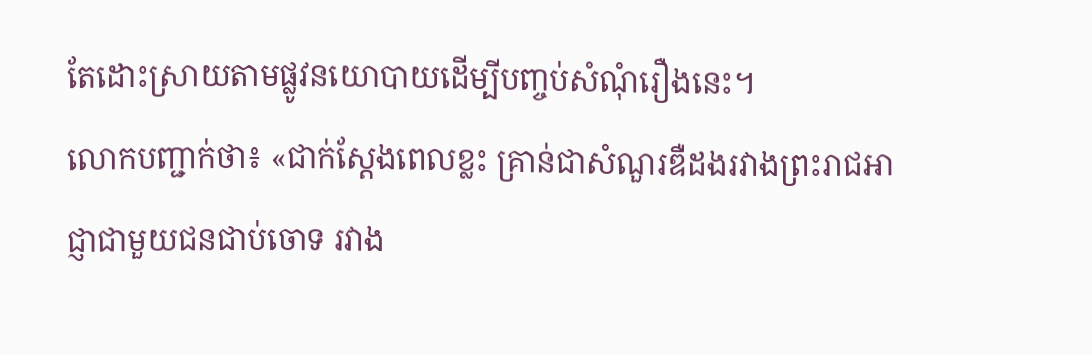តែដោះស្រាយតាមផ្លូវនយោបាយដើម្បីបញ្ចប់សំណុំរឿងនេះ។
លោកបញ្ជាក់ថា៖ «ជាក់ស្តែងពេលខ្លះ គ្រាន់ជាសំណួរឌឺដងរវាងព្រះរាជអាជ្ញាជាមួយជនជាប់ចោទ រវាង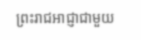ព្រះរាជអាជ្ញាជាមួយ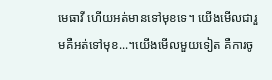មេធាវី ហើយអត់មានទៅមុខទេ។ យើងមើលជារួមគឺអត់ទៅមុខ...។យើងមើលមួយទៀត គឺការចូ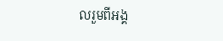លរួមពីអង្គ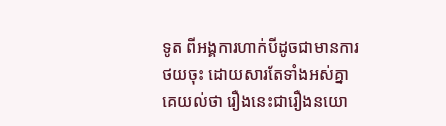ទូត ពីអង្គការហាក់បីដូចជាមានការថយចុះ ដោយសារតែទាំងអស់គ្នា គេយល់ថា រឿងនេះជារឿងនយោ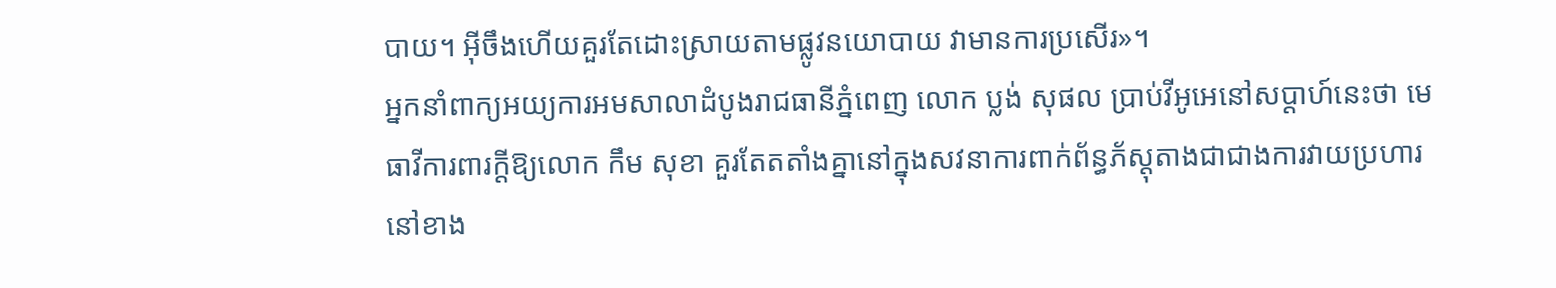បាយ។ អ៊ីចឹងហើយគួរតែដោះស្រាយតាមផ្លូវនយោបាយ វាមានការប្រសើរ»។
អ្នកនាំពាក្យអយ្យការអមសាលាដំបូងរាជធានីភ្នំពេញ លោក ប្លង់ សុផល ប្រាប់វីអូអេនៅសប្តាហ៍នេះថា មេធាវីការពារក្តីឱ្យលោក កឹម សុខា គួរតែតតាំងគ្នានៅក្នុងសវនាការពាក់ព័ន្ធភ័ស្តុតាងជាជាងការវាយប្រហារនៅខាង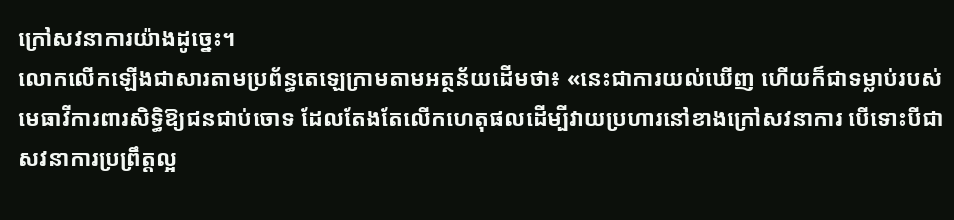ក្រៅសវនាការយ៉ាងដូច្នេះ។
លោកលើកឡើងជាសារតាមប្រព័ន្ធតេឡេក្រាមតាមអត្ថន័យដើមថា៖ «នេះជាការយល់ឃើញ ហើយក៏ជាទម្លាប់របស់មេធាវីការពារសិទ្ធិឱ្យជនជាប់ចោទ ដែលតែងតែលើកហេតុផលដើម្បីវាយប្រហារនៅខាងក្រៅសវនាការ បើទោះបីជាសវនាការប្រព្រឹត្តល្អ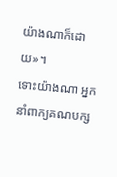យ៉ាងណាក៏ដោយ»។
ទោះយ៉ាងណា អ្នកនាំពាក្យគណបក្ស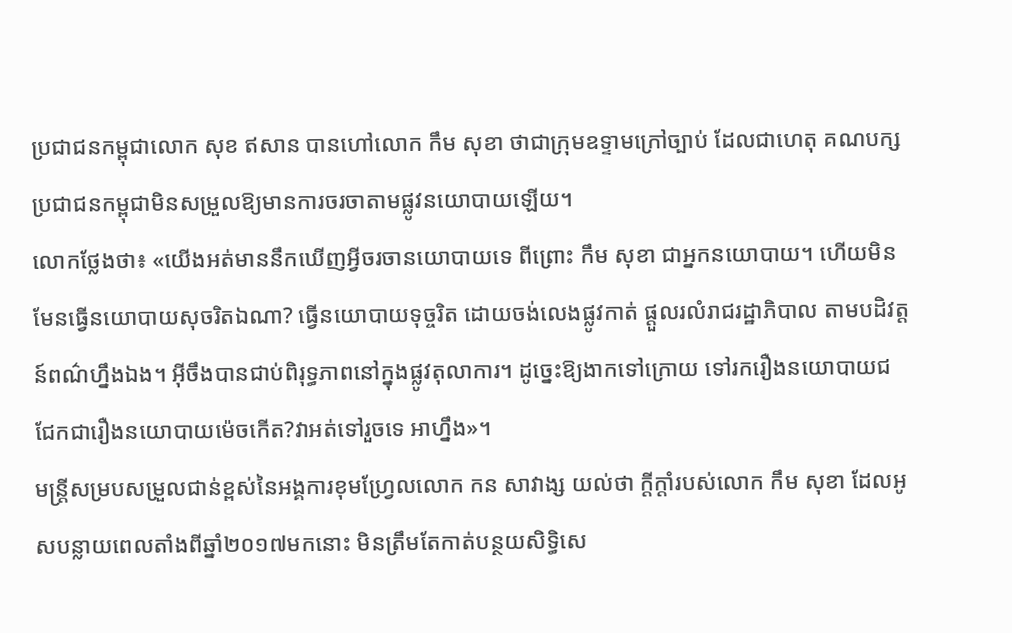ប្រជាជនកម្ពុជាលោក សុខ ឥសាន បានហៅលោក កឹម សុខា ថាជាក្រុមឧទ្ទាមក្រៅច្បាប់ ដែលជាហេតុ គណបក្សប្រជាជនកម្ពុជាមិនសម្រួលឱ្យមានការចរចាតាមផ្លូវនយោបាយឡើយ។
លោកថ្លែងថា៖ «យើងអត់មាននឹកឃើញអ្វីចរចានយោបាយទេ ពីព្រោះ កឹម សុខា ជាអ្នកនយោបាយ។ ហើយមិនមែនធ្វើនយោបាយសុចរិតឯណា? ធ្វើនយោបាយទុច្ចរិត ដោយចង់លេងផ្លូវកាត់ ផ្តួលរលំរាជរដ្ឋាភិបាល តាមបដិវត្តន៍ពណ៌ហ្នឹងឯង។ អ៊ីចឹងបានជាប់ពិរុទ្ធភាពនៅក្នុងផ្លូវតុលាការ។ ដូច្នេះឱ្យងាកទៅក្រោយ ទៅរករឿងនយោបាយជជែកជារឿងនយោបាយម៉េចកើត?វាអត់ទៅរួចទេ អាហ្នឹង»។
មន្ត្រីសម្របសម្រួលជាន់ខ្ពស់នៃអង្គការខុមហ្វ្រែលលោក កន សាវាង្ស យល់ថា ក្តីក្តាំរបស់លោក កឹម សុខា ដែលអូសបន្លាយពេលតាំងពីឆ្នាំ២០១៧មកនោះ មិនត្រឹមតែកាត់បន្ថយសិទ្ធិសេ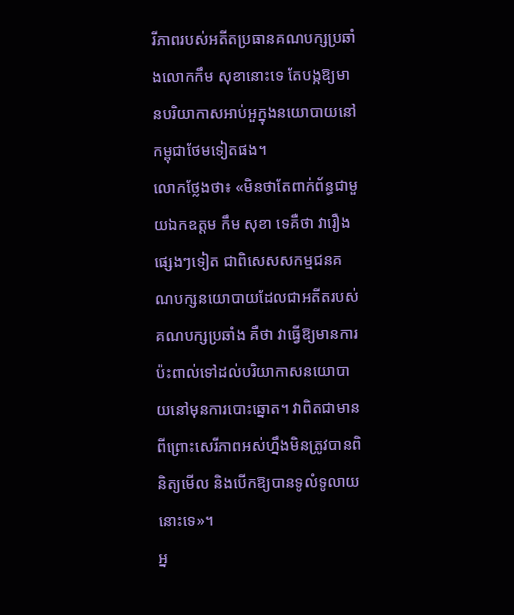រីភាពរបស់អតីតប្រធានគណបក្សប្រឆាំងលោកកឹម សុខានោះទេ តែបង្កឱ្យមានបរិយាកាសអាប់អួក្នុងនយោបាយនៅកម្ពុជាថែមទៀតផង។
លោកថ្លែងថា៖ «មិនថាតែពាក់ព័ន្ធជាមួយឯកឧត្តម កឹម សុខា ទេគឺថា វារឿងផ្សេងៗទៀត ជាពិសេសសកម្មជនគណបក្សនយោបាយដែលជាអតីតរបស់គណបក្សប្រឆាំង គឺថា វាធ្វើឱ្យមានការប៉ះពាល់ទៅដល់បរិយាកាសនយោបាយនៅមុនការបោះឆ្នោត។ វាពិតជាមាន ពីព្រោះសេរីភាពអស់ហ្នឹងមិនត្រូវបានពិនិត្យមើល និងបើកឱ្យបានទូលំទូលាយនោះទេ»។
អ្ន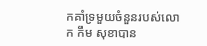កគាំទ្រមួយចំនួនរបស់លោក កឹម សុខាបាន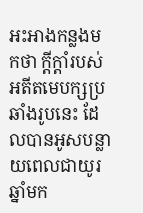អះអាងកន្លងមកថា ក្តីក្តាំរបស់អតីតមេបក្សប្រឆាំងរូបនេះ ដែលបានអូសបន្លាយពេលជាយូរឆ្នាំមក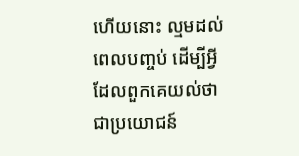ហើយនោះ ល្មមដល់ពេលបញ្ចប់ ដើម្បីអ្វីដែលពួកគេយល់ថា ជាប្រយោជន៍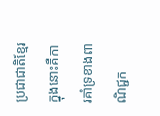ប្រជាជាតិខ្មែរ ក្នុងនោះគឺការគាំទ្រខាងពាណិជ្ជក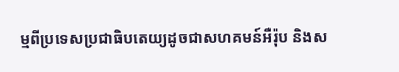ម្មពីប្រទេសប្រជាធិបតេយ្យដូចជាសហគមន៍អឺរ៉ុប និងស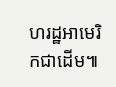ហរដ្ឋអាមេរិកជាដើម៕